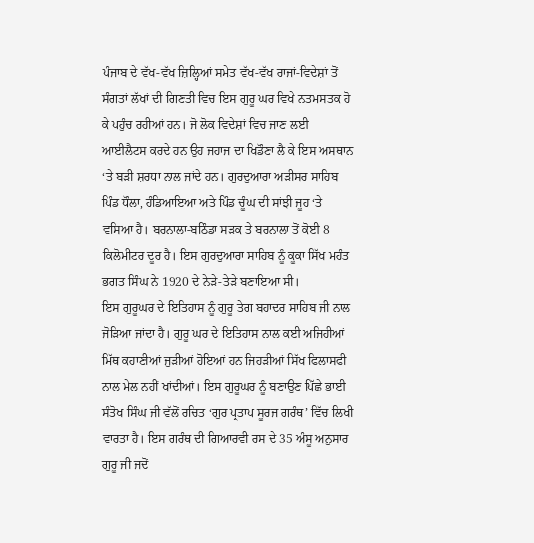ਪੰਜਾਬ ਦੇ ਵੱਖ-ਵੱਖ ਜ਼ਿਲ੍ਹਿਆਂ ਸਮੇਤ ਵੱਖ-ਵੱਖ ਰਾਜਾਂ-ਵਿਦੇਸ਼ਾਂ ਤੋਂ ਸੰਗਤਾਂ ਲੱਖਾਂ ਦੀ ਗਿਣਤੀ ਵਿਚ ਇਸ ਗੁਰੂ ਘਰ ਵਿਖੇ ਨਤਮਸਤਕ ਹੋ ਕੇ ਪਹੁੰਚ ਰਹੀਆਂ ਹਨ। ਜੋ ਲੋਕ ਵਿਦੇਸ਼ਾਂ ਵਿਚ ਜਾਣ ਲਈ ਆਈਲੈਟਸ ਕਰਦੇ ਹਨ ਉਹ ਜਹਾਜ ਦਾ ਖਿਡੌਣਾ ਲੈ ਕੇ ਇਸ ਅਸਥਾਨ ‘ਤੇ ਬੜੀ ਸ਼ਰਧਾ ਨਾਲ ਜਾਂਦੇ ਹਨ। ਗੁਰਦੁਆਰਾ ਅੜੀਸਰ ਸਾਹਿਬ ਪਿੰਡ ਧੌਲਾ, ਹੰਡਿਆਇਆ ਅਤੇ ਪਿੰਡ ਚੂੰਘ ਦੀ ਸਾਂਝੀ ਜੂਹ ‘ਤੇ ਵਸਿਆ ਹੈ। ਬਰਨਾਲਾ-ਬਠਿੰਡਾ ਸੜਕ ਤੇ ਬਰਨਾਲਾ ਤੋਂ ਕੋਈ 8 ਕਿਲੋਮੀਟਰ ਦੂਰ ਹੈ। ਇਸ ਗੁਰਦੁਆਰਾ ਸਾਹਿਬ ਨੂੰ ਕੂਕਾ ਸਿੱਖ ਮਹੰਤ ਭਗਤ ਸਿੰਘ ਨੇ 1920 ਦੇ ਨੇੜੇ-ਤੇੜੇ ਬਣਾਇਆ ਸੀ।
ਇਸ ਗੁਰੂਘਰ ਦੇ ਇਤਿਹਾਸ ਨੂੰ ਗੁਰੂ ਤੇਗ ਬਹਾਦਰ ਸਾਹਿਬ ਜੀ ਨਾਲ ਜੋੜਿਆ ਜਾਂਦਾ ਹੈ। ਗੁਰੂ ਘਰ ਦੇ ਇਤਿਹਾਸ ਨਾਲ ਕਈ ਅਜਿਹੀਆਂ ਮਿੱਥ ਕਹਾਣੀਆਂ ਜੁੜੀਆਂ ਹੋਇਆਂ ਹਨ ਜਿਹੜੀਆਂ ਸਿੱਖ ਫਿਲਾਸਫੀ ਨਾਲ ਮੇਲ ਨਹੀਂ ਖਾਂਦੀਆਂ। ਇਸ ਗੁਰੂਘਰ ਨੂੰ ਬਣਾਉਣ ਪਿੱਛੇ ਭਾਈ ਸੰਤੋਖ ਸਿੰਘ ਜੀ ਵੱਲੋਂ ਰਚਿਤ ‘ਗੁਰ ਪ੍ਰਤਾਪ ਸੂਰਜ ਗਰੰਥ’ ਵਿੱਚ ਲਿਖੀ ਵਾਰਤਾ ਹੈ। ਇਸ ਗਰੰਥ ਦੀ ਗਿਆਰਵੀ ਰਸ ਦੇ 35 ਅੰਸੂ ਅਨੁਸਾਰ ਗੁਰੂ ਜੀ ਜਦੋਂ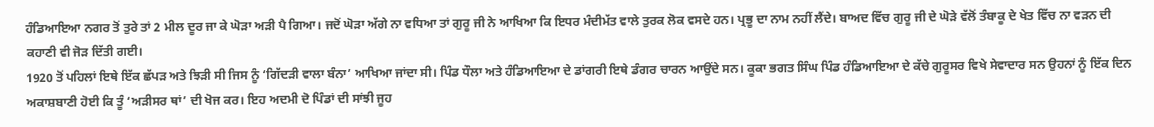ਹੰਡਿਆਇਆ ਨਗਰ ਤੋਂ ਤੁਰੇ ਤਾਂ 2 ਮੀਲ ਦੂਰ ਜਾ ਕੇ ਘੋੜਾ ਅੜੀ ਪੈ ਗਿਆ। ਜਦੋਂ ਘੋੜਾ ਅੱਗੇ ਨਾ ਵਧਿਆ ਤਾਂ ਗੁਰੂ ਜੀ ਨੇ ਆਖਿਆ ਕਿ ਇਧਰ ਮੰਦੀਮੱਤ ਵਾਲੇ ਤੁਰਕ ਲੋਕ ਵਸਦੇ ਹਨ। ਪ੍ਰਭੂ ਦਾ ਨਾਮ ਨਹੀਂ ਲੈਂਦੇ। ਬਾਅਦ ਵਿੱਚ ਗੁਰੂ ਜੀ ਦੇ ਘੋੜੇ ਵੱਲੋਂ ਤੰਬਾਕੂ ਦੇ ਖੇਤ ਵਿੱਚ ਨਾ ਵੜਨ ਦੀ ਕਹਾਣੀ ਵੀ ਜੋੜ ਦਿੱਤੀ ਗਈ।
1920 ਤੋਂ ਪਹਿਲਾਂ ਇਥੇ ਇੱਕ ਛੱਪੜ ਅਤੇ ਝਿੜੀ ਸੀ ਜਿਸ ਨੂੰ ‘ਗਿੱਦੜੀ ਵਾਲਾ ਬੰਨਾ’ ਆਖਿਆ ਜਾਂਦਾ ਸੀ। ਪਿੰਡ ਧੌਲਾ ਅਤੇ ਹੰਡਿਆਇਆ ਦੇ ਡਾਂਗਰੀ ਇਥੇ ਡੰਗਰ ਚਾਰਨ ਆਉਂਦੇ ਸਨ। ਕੂਕਾ ਭਗਤ ਸਿੰਘ ਪਿੰਡ ਹੰਡਿਆਇਆ ਦੇ ਕੱਚੇ ਗੁਰੂਸਰ ਵਿਖੇ ਸੇਵਾਦਾਰ ਸਨ ਉਹਨਾਂ ਨੂੰ ਇੱਕ ਦਿਨ ਅਕਾਸ਼ਬਾਣੀ ਹੋਈ ਕਿ ਤੂੰ ‘ਅੜੀਸਰ ਥਾਂ’ ਦੀ ਖੋਜ ਕਰ। ਇਹ ਅਦਮੀ ਦੋ ਪਿੰਡਾਂ ਦੀ ਸਾਂਝੀ ਜੂਹ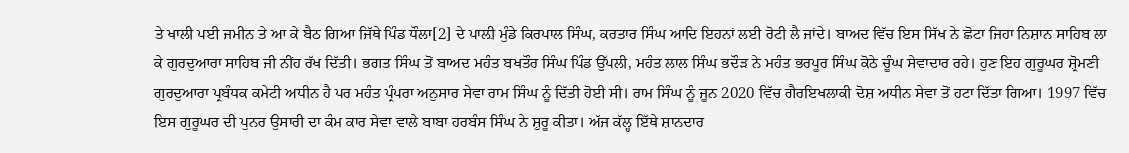ਤੇ ਖਾਲੀ ਪਈ ਜਮੀਨ ਤੇ ਆ ਕੇ ਬੈਠ ਗਿਆ ਜਿੱਥੇ ਪਿੰਡ ਧੌਲਾ[2] ਦੇ ਪਾਲ਼ੀ ਮੁੰਡੇ ਕਿਰਪਾਲ ਸਿੰਘ, ਕਰਤਾਰ ਸਿੰਘ ਆਦਿ ਇਹਨਾਂ ਲਈ ਰੋਟੀ ਲੈ ਜਾਂਦੇ। ਬਾਅਦ ਵਿੱਚ ਇਸ ਸਿੱਖ ਨੇ ਛੋਟਾ ਜਿਹਾ ਨਿਸ਼ਾਨ ਸਾਹਿਬ ਲਾ ਕੇ ਗੁਰਦੁਆਰਾ ਸਾਹਿਬ ਜੀ ਨੀਂਹ ਰੱਖ ਦਿੱਤੀ। ਭਗਤ ਸਿੰਘ ਤੋਂ ਬਾਅਦ ਮਹੰਤ ਬਖਤੌਰ ਸਿੰਘ ਪਿੰਡ ਉੱਪਲੀ, ਮਹੰਤ ਲਾਲ ਸਿੰਘ ਭਦੌੜ ਨੇ ਮਹੰਤ ਭਰਪੂਰ ਸਿੰਘ ਕੋਠੇ ਚੂੰਘ ਸੇਵਾਦਾਰ ਰਹੇ। ਹੁਣ ਇਹ ਗੁਰੂਘਰ ਸ਼੍ਰੋਮਣੀ ਗੁਰਦੁਆਰਾ ਪ੍ਰਬੰਧਕ ਕਮੇਟੀ ਅਧੀਨ ਹੈ ਪਰ ਮਹੰਤ ਪ੍ਰੰਪਰਾ ਅਨੁਸਾਰ ਸੇਵਾ ਰਾਮ ਸਿੰਘ ਨੂੰ ਦਿੱਤੀ ਹੋਈ ਸੀ। ਰਾਮ ਸਿੰਘ ਨੂੰ ਜੂਨ 2020 ਵਿੱਚ ਗੈਰਇਖਲਾਕੀ ਦੋਸ਼ ਅਧੀਨ ਸੇਵਾ ਤੋਂ ਹਟਾ ਦਿੱਤਾ ਗਿਆ। 1997 ਵਿੱਚ ਇਸ ਗੁਰੂਘਰ ਦੀ ਪੁਨਰ ਉਸਾਰੀ ਦਾ ਕੰਮ ਕਾਰ ਸੇਵਾ ਵਾਲੇ ਬਾਬਾ ਹਰਬੰਸ ਸਿੰਘ ਨੇ ਸ਼ੁਰੂ ਕੀਤਾ। ਅੱਜ ਕੱਲ੍ਹ ਇੱਥੇ ਸ਼ਾਨਦਾਰ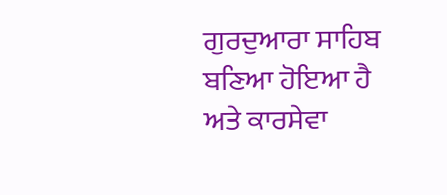ਗੁਰਦੁਆਰਾ ਸਾਹਿਬ ਬਣਿਆ ਹੋਇਆ ਹੈ ਅਤੇ ਕਾਰਸੇਵਾ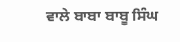ਵਾਲੇ ਬਾਬਾ ਬਾਬੂ ਸਿੰਘ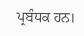ਪ੍ਰਬੰਧਕ ਹਨ।